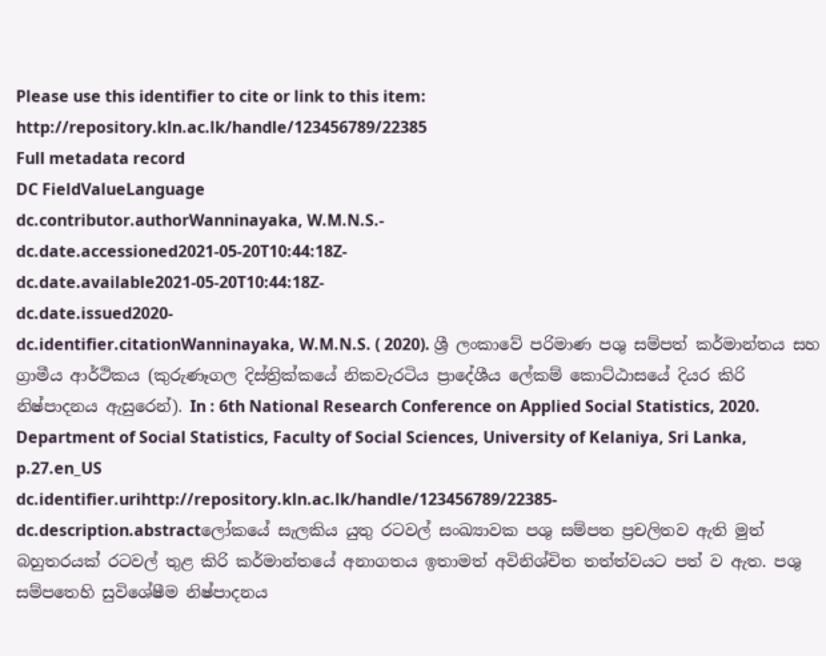Please use this identifier to cite or link to this item: http://repository.kln.ac.lk/handle/123456789/22385
Full metadata record
DC FieldValueLanguage
dc.contributor.authorWanninayaka, W.M.N.S.-
dc.date.accessioned2021-05-20T10:44:18Z-
dc.date.available2021-05-20T10:44:18Z-
dc.date.issued2020-
dc.identifier.citationWanninayaka, W.M.N.S. ( 2020). ශ්‍රී ලංකාවේ පරිමාණ පශු සම්පත් කර්මාන්තය සහ ග්‍රාමීය ආර්ථිකය (කුරුණෑගල දිස්ත්‍රික්කයේ නිකවැරටිය ප්‍රාදේශීය ලේකම් කොට්ඨාසයේ දියර කිරි නිෂ්පාදනය ඇසුරෙන්). In : 6th National Research Conference on Applied Social Statistics, 2020. Department of Social Statistics, Faculty of Social Sciences, University of Kelaniya, Sri Lanka, p.27.en_US
dc.identifier.urihttp://repository.kln.ac.lk/handle/123456789/22385-
dc.description.abstractලෝකයේ සැලකිය යුතු රටවල් සංඛ්‍යාවක පශු සම්පත ප්‍රචලිතව ඇති මුත් බහුතරයක් රටවල් තුළ කිරි කර්මාන්තයේ අනාගතය ඉතාමත් අවිනිශ්චිත තත්ත්වයට පත් ව ඇත. පශු සම්පතෙහි සුවිශේෂීම නිෂ්පාදනය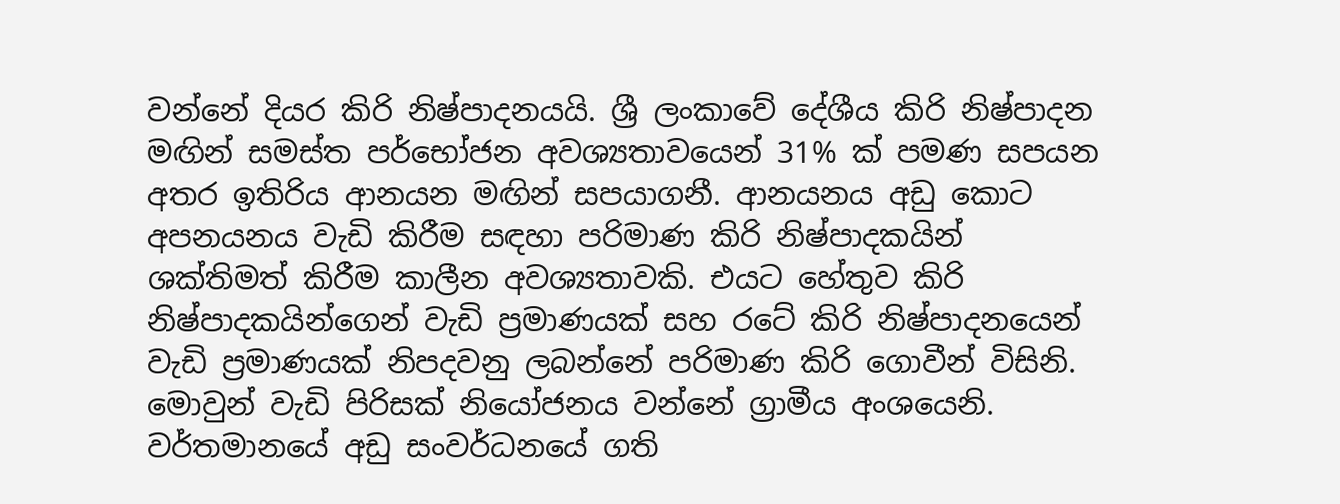වන්නේ දියර කිරි නිෂ්පාදනයයි. ශ්‍රී ලංකාවේ දේශීය කිරි නිෂ්පාදන මඟින් සමස්ත පර්භෝජන අවශ්‍යතාවයෙන් 31% ක් පමණ සපයන අතර ඉතිරිය ආනයන මඟින් සපයාගනී. ආනයනය අඩු කොට අපනයනය වැඩි කිරීම සඳහා පරිමාණ කිරි නිෂ්පාදකයින් ශක්තිමත් කිරීම කාලීන අවශ්‍යතාවකි. එයට හේතුව කිරි නිෂ්පාදකයින්ගෙන් වැඩි ප්‍රමාණයක් සහ රටේ කිරි නිෂ්පාදනයෙන් වැඩි ප්‍රමාණයක් නිපදවනු ලබන්නේ පරිමාණ කිරි ගොවීන් විසිනි. මොවුන් වැඩි පිරිසක් නියෝජනය වන්නේ ග්‍රාමීය අංශයෙනි. වර්තමානයේ අඩු සංවර්ධනයේ ගති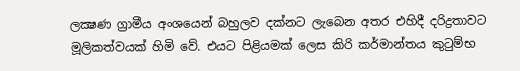ලක්‍ෂණ ග්‍රාමීය අංශයෙන් බහුලව දක්නට ලැබෙන අතර එහිදී දරිද්‍රතාවට මූලිකත්වයක් හිමි වේ. එයට පිළියමක් ලෙස කිරි කර්මාන්තය කුටුම්භ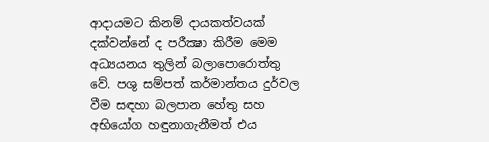ආදායමට කිනම් දායකත්වයක් දක්වන්නේ ද පරීක්‍ෂා කිරීම මෙම අධ්‍යයනය තුලින් බලාපොරොත්තු වේ. පශු සම්පත් කර්මාන්තය දුර්වල වීම සඳහා බලපාන හේතු සහ අභියෝග හඳුනාගැනීමත් එය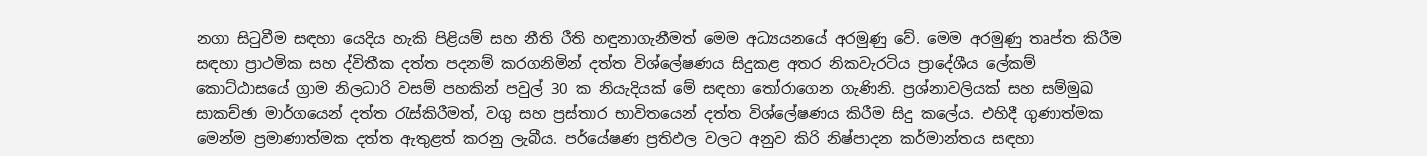නගා සිටුවීම සඳහා යෙදිය හැකි පිළියම් සහ නීති රීති හඳුනාගැනීමත් මෙම අධ්‍යයනයේ අරමුණු වේ. මෙම අරමුණු තෘප්ත කිරීම සඳහා ප්‍රාථමික සහ ද්විතීක දත්ත පදනම් කරගනිමින් දත්ත විශ්ලේෂණය සිදුකළ අතර නිකවැරටිය ප්‍රාදේශීය ලේකම් කොට්ඨාසයේ ග්‍රාම නිලධාරි වසම් පහකින් පවුල් 30 ක නියැදියක් මේ සඳහා තෝරාගෙන ගැණිනි. ප්‍රශ්නාවලියක් සහ සම්මුඛ සාකච්ඡා මාර්ගයෙන් දත්ත රැස්කිරීමත්, වගු සහ ප්‍රස්තාර භාවිතයෙන් දත්ත විශ්ලේෂණය කිරීම සිදු කලේය. එහිදී ගුණාත්මක මෙන්ම ප්‍රමාණාත්මක දත්ත ඇතුළත් කරනු ලැබීය. පර්යේෂණ ප්‍රතිඵල වලට අනුව කිරි නිෂ්පාදන කර්මාන්තය සඳහා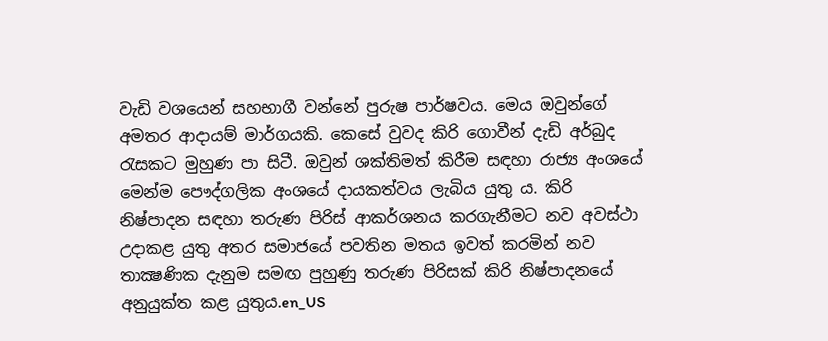වැඩි වශයෙන් සහභාගී වන්නේ පුරුෂ පාර්ෂවය. මෙය ඔවුන්ගේ අමතර ආදායම් මාර්ගයකි. කෙසේ වුවද කිරි ගොවීන් දැඩි අර්බුද රැසකට මුහුණ පා සිටී. ඔවුන් ශක්තිමත් කිරීම සඳහා රාජ්‍ය අංශයේ මෙන්ම පෞද්ගලික අංශයේ දායකත්වය ලැබිය යුතු ය. කිරි නිෂ්පාදන සඳහා තරුණ පිරිස් ආකර්ශනය කරගැනීමට නව අවස්ථා උදාකළ යුතු අතර සමාජයේ පවතින මතය ඉවත් කරමින් නව තාක්‍ෂණික දැනුම සමඟ පුහුණු තරුණ පිරිසක් කිරි නිෂ්පාදනයේ අනුයුක්ත කළ යුතුය.en_US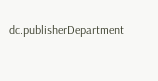dc.publisherDepartment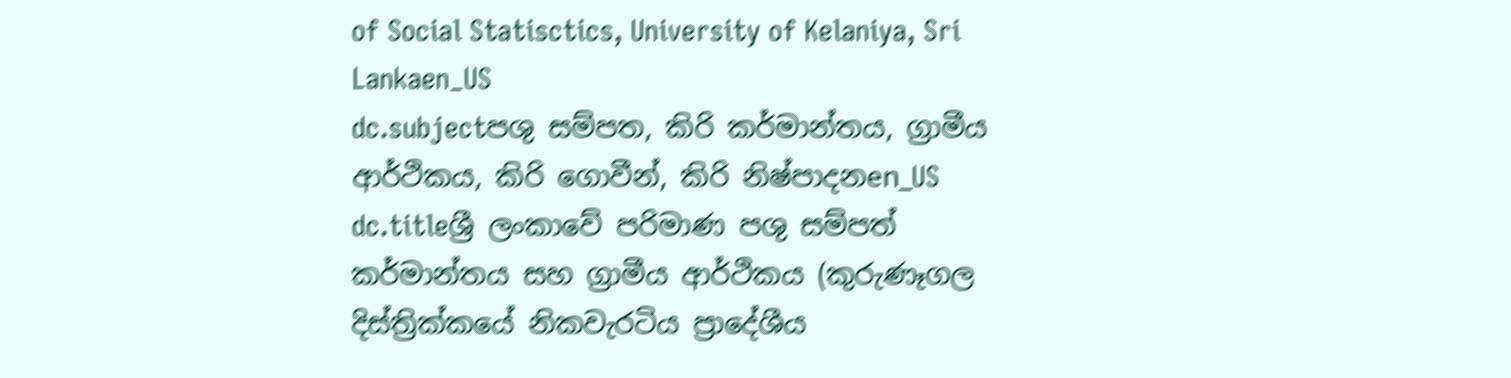of Social Statisctics, University of Kelaniya, Sri Lankaen_US
dc.subjectපශු සම්පත, කිරි කර්මාන්තය, ග්‍රාමීය ආර්ථිකය, කිරි ගොවීන්, කිරි නිෂ්පාදනen_US
dc.titleශ්‍රී ලංකාවේ පරිමාණ පශු සම්පත් කර්මාන්තය සහ ග්‍රාමීය ආර්ථිකය (කුරුණෑගල දිස්ත්‍රික්කයේ නිකවැරටිය ප්‍රාදේශීය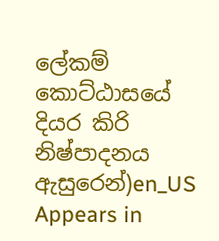ලේකම් කොට්ඨාසයේ දියර කිරි නිෂ්පාදනය ඇසුරෙන්)en_US
Appears in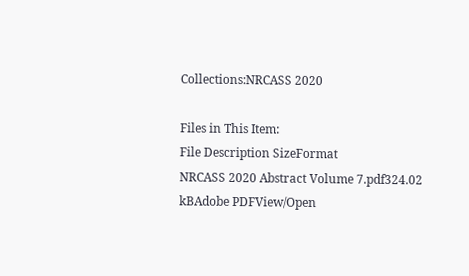Collections:NRCASS 2020

Files in This Item:
File Description SizeFormat
NRCASS 2020 Abstract Volume 7.pdf324.02 kBAdobe PDFView/Open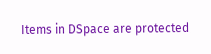Items in DSpace are protected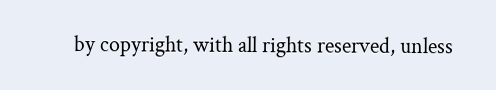by copyright, with all rights reserved, unless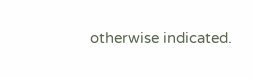otherwise indicated.